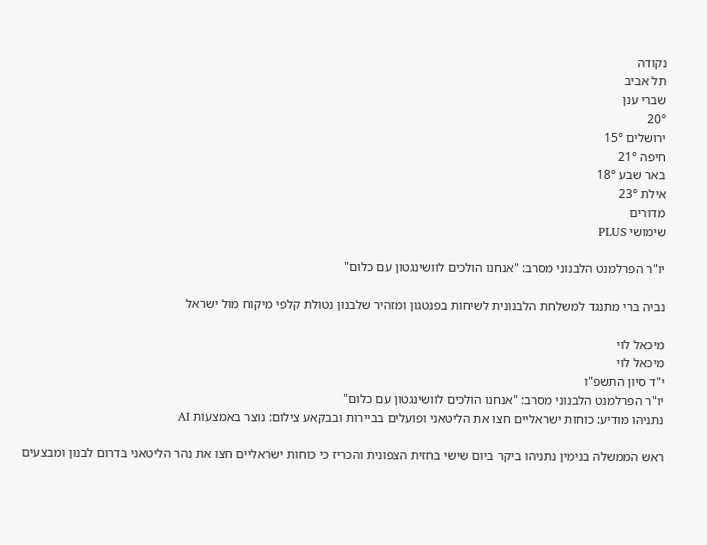נקודה
תל אביב
שברי ענן
20°
ירושלים 15°
חיפה 21°
באר שבע 18°
אילת 23°
מדורים
שימושי PLUS

יו"ר הפרלמנט הלבנוני מסרב: "אנחנו הולכים לוושינגטון עם כלום"

נביה ברי מתנגד למשלחת הלבנונית לשיחות בפנטגון ומזהיר שלבנון נטולת קלפי מיקוח מול ישראל

מיכאל לוי
מיכאל לוי
י"ד סיון התשפ"ו
יו"ר הפרלמנט הלבנוני מסרב: "אנחנו הולכים לוושינגטון עם כלום"
נתניהו מודיע: כוחות ישראליים חצו את הליטאני ופועלים בביירות ובבקאע צילום: נוצר באמצעות AI

ראש הממשלה בנימין נתניהו ביקר ביום שישי בחזית הצפונית והכריז כי כוחות ישראליים חצו את נהר הליטאני בדרום לבנון ומבצעים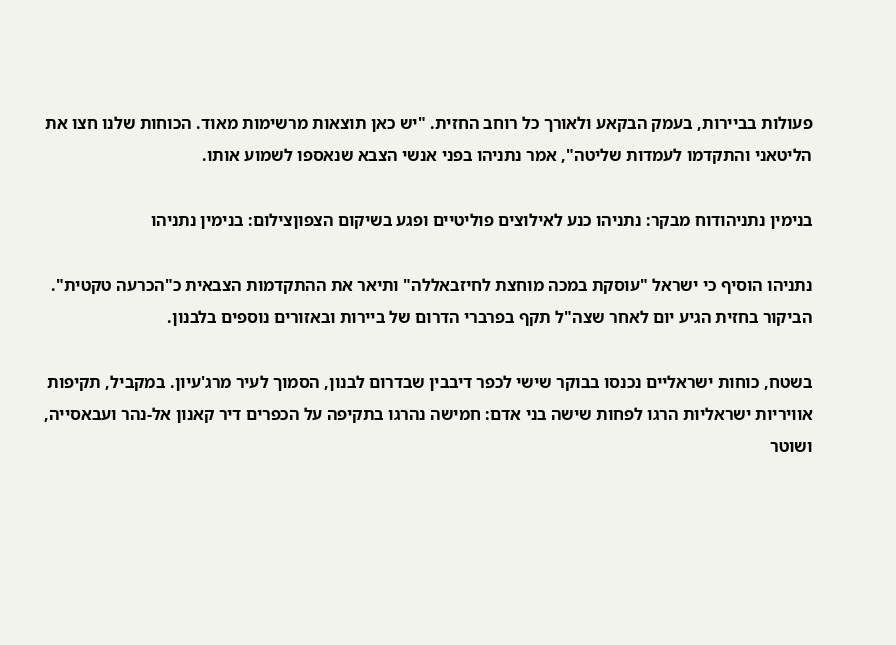פעולות בביירות, בעמק הבקאע ולאורך כל רוחב החזית. "יש כאן תוצאות מרשימות מאוד. הכוחות שלנו חצו את הליטאני והתקדמו לעמדות שליטה", אמר נתניהו בפני אנשי הצבא שנאספו לשמוע אותו.

בנימין נתניהודוח מבקר: נתניהו כנע לאילוצים פוליטיים ופגע בשיקום הצפוןצילום: בנימין נתניהו

נתניהו הוסיף כי ישראל "עוסקת במכה מוחצת לחיזבאללה" ותיאר את ההתקדמות הצבאית כ"הכרעה טקטית". הביקור בחזית הגיע יום לאחר שצה"ל תקף בפרברי הדרום של ביירות ובאזורים נוספים בלבנון.

בשטח, כוחות ישראליים נכנסו בבוקר שישי לכפר דיבבין שבדרום לבנון, הסמוך לעיר מרג'עיון. במקביל, תקיפות אוויריות ישראליות הרגו לפחות שישה בני אדם: חמישה נהרגו בתקיפה על הכפרים דיר קאנון אל-נהר ועבאסייה, ושוטר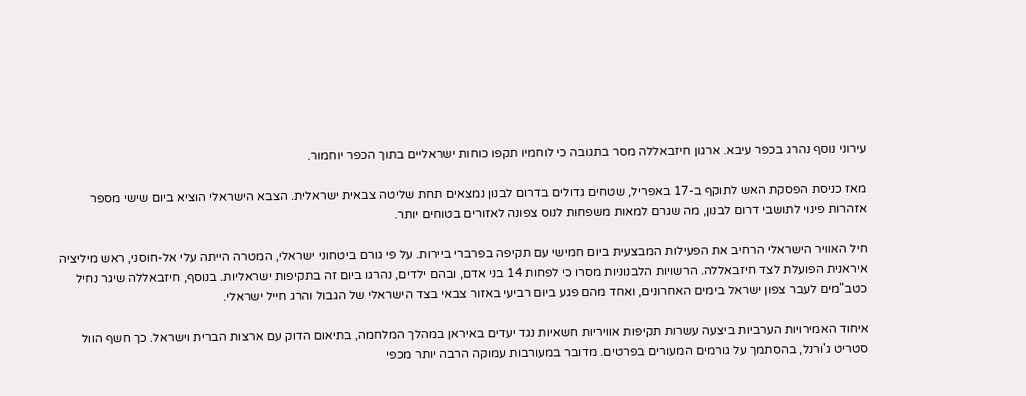עירוני נוסף נהרג בכפר עיבא. ארגון חיזבאללה מסר בתגובה כי לוחמיו תקפו כוחות ישראליים בתוך הכפר יוחמור.

מאז כניסת הפסקת האש לתוקף ב-17 באפריל, שטחים גדולים בדרום לבנון נמצאים תחת שליטה צבאית ישראלית. הצבא הישראלי הוציא ביום שישי מספר אזהרות פינוי לתושבי דרום לבנון, מה שגרם למאות משפחות לנוס צפונה לאזורים בטוחים יותר.

חיל האוויר הישראלי הרחיב את הפעילות המבצעית ביום חמישי עם תקיפה בפרברי ביירות. על פי גורם ביטחוני ישראלי, המטרה הייתה עלי אל-חוסני, ראש מיליציה איראנית הפועלת לצד חיזבאללה. הרשויות הלבנוניות מסרו כי לפחות 14 בני אדם, ובהם ילדים, נהרגו ביום זה בתקיפות ישראליות. בנוסף, חיזבאללה שיגר נחיל כטב"מים לעבר צפון ישראל בימים האחרונים, ואחד מהם פגע ביום רביעי באזור צבאי בצד הישראלי של הגבול והרג חייל ישראלי.

איחוד האמירויות הערביות ביצעה עשרות תקיפות אוויריות חשאיות נגד יעדים באיראן במהלך המלחמה, בתיאום הדוק עם ארצות הברית וישראל. כך חשף הוול סטריט ג'ורנל, בהסתמך על גורמים המעורים בפרטים. מדובר במעורבות עמוקה הרבה יותר מכפי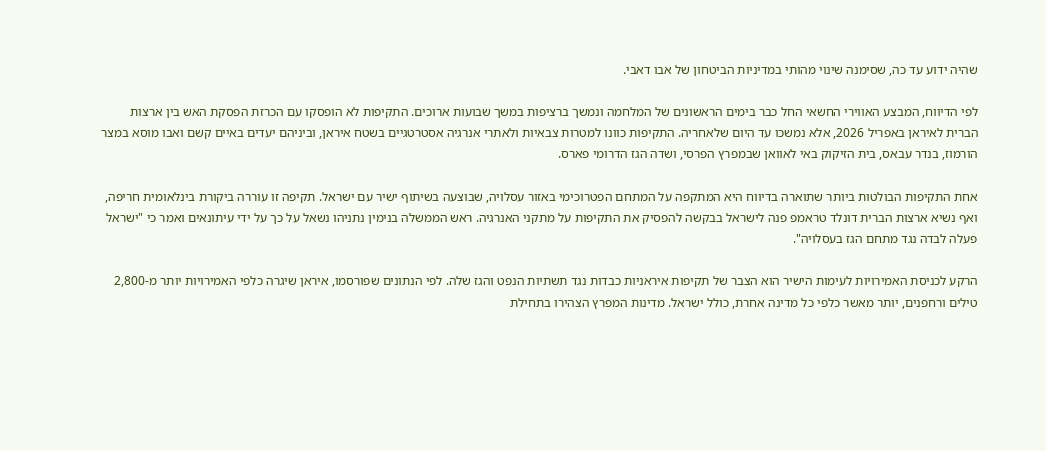שהיה ידוע עד כה, שסימנה שינוי מהותי במדיניות הביטחון של אבו דאבי.

לפי הדיווח, המבצע האווירי החשאי החל כבר בימים הראשונים של המלחמה ונמשך ברציפות במשך שבועות ארוכים. התקיפות לא הופסקו עם הכרזת הפסקת האש בין ארצות הברית לאיראן באפריל 2026, אלא נמשכו עד היום שלאחריה. התקיפות כוונו למטרות צבאיות ולאתרי אנרגיה אסטרטגיים בשטח איראן, וביניהם יעדים באיים קשם ואבו מוסא במצר הורמוז, בנדר עבאס, בית הזיקוק באי לאוואן שבמפרץ הפרסי, ושדה הגז הדרומי פארס.

אחת התקיפות הבולטות ביותר שתוארה בדיווח היא המתקפה על המתחם הפטרוכימי באזור עסלויה, שבוצעה בשיתוף ישיר עם ישראל. תקיפה זו עוררה ביקורת בינלאומית חריפה, ואף נשיא ארצות הברית דונלד טראמפ פנה לישראל בבקשה להפסיק את התקיפות על מתקני האנרגיה. ראש הממשלה בנימין נתניהו נשאל על כך על ידי עיתונאים ואמר כי "ישראל פעלה לבדה נגד מתחם הגז בעסלויה".

הרקע לכניסת האמירויות לעימות הישיר הוא הצבר של תקיפות איראניות כבדות נגד תשתיות הנפט והגז שלה. לפי הנתונים שפורסמו, איראן שיגרה כלפי האמירויות יותר מ-2,800 טילים ורחפנים, יותר מאשר כלפי כל מדינה אחרת, כולל ישראל. מדינות המפרץ הצהירו בתחילת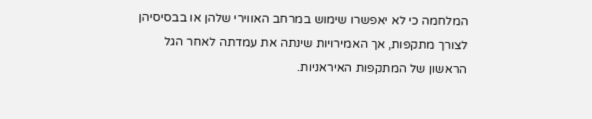המלחמה כי לא יאפשרו שימוש במרחב האווירי שלהן או בבסיסיהן לצורך מתקפות, אך האמירויות שינתה את עמדתה לאחר הגל הראשון של המתקפות האיראניות.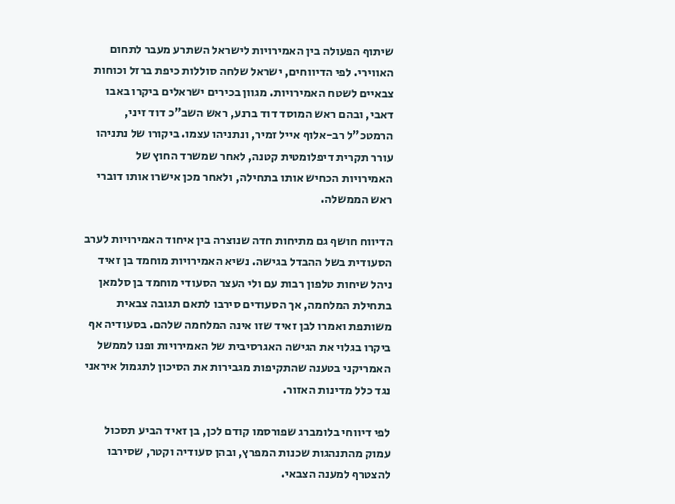שיתוף הפעולה בין האמירויות לישראל השתרע מעבר לתחום האווירי. לפי הדיווחים, ישראל שלחה סוללות כיפת ברזל וכוחות צבאיים לשטח האמירויות. מגוון בכירים ישראלים ביקרו באבו דאבי, ובהם ראש המוסד דוד ברנע, ראש השב"כ דוד זיני, הרמטכ"ל רב-אלוף אייל זמיר, ונתניהו עצמו. ביקורו של נתניהו עורר תקרית דיפלומטית קטנה, לאחר שמשרד החוץ של האמירויות הכחיש אותו בתחילה, ולאחר מכן אישרו אותו דוברי ראש הממשלה.

הדיווח חושף גם מתיחות חדה שנוצרה בין איחוד האמירויות לערב הסעודית בשל ההבדל בגישה. נשיא האמירויות מוחמד בן זאיד ניהל שיחות טלפון רבות עם ולי העצר הסעודי מוחמד בן סלמאן בתחילת המלחמה, אך הסעודים סירבו לתאם תגובה צבאית משותפת ואמרו לבן זאיד שזו אינה המלחמה שלהם. בסעודיה אף ביקרו בגלוי את הגישה האגרסיבית של האמירויות ופנו לממשל האמריקני בטענה שהתקיפות מגבירות את הסיכון לתגמול איראני נגד כלל מדינות האזור.

לפי דיווחי בלומברג שפורסמו קודם לכן, בן זאיד הביע תסכול עמוק מהתנהגות שכנות המפרץ, ובהן סעודיה וקטר, שסירבו להצטרף למענה הצבאי.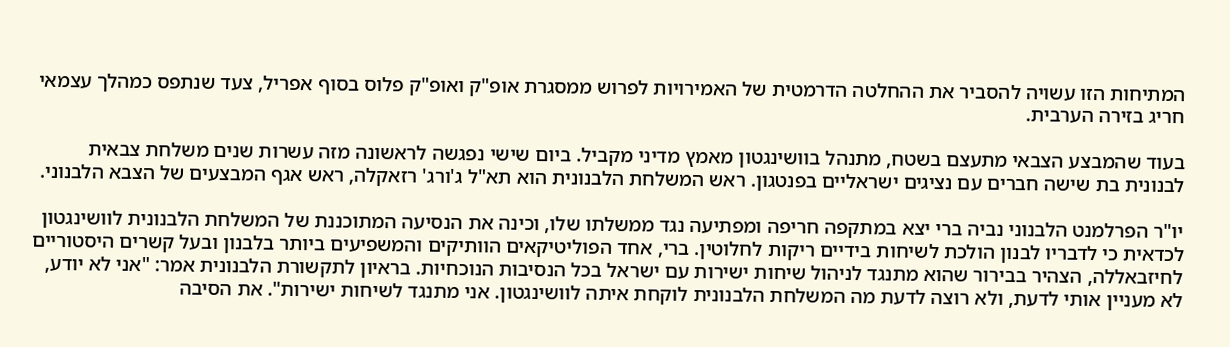המתיחות הזו עשויה להסביר את ההחלטה הדרמטית של האמירויות לפרוש ממסגרת אופ"ק ואופ"ק פלוס בסוף אפריל, צעד שנתפס כמהלך עצמאי חריג בזירה הערבית.

בעוד שהמבצע הצבאי מתעצם בשטח, מתנהל בוושינגטון מאמץ מדיני מקביל. ביום שישי נפגשה לראשונה מזה עשרות שנים משלחת צבאית לבנונית בת שישה חברים עם נציגים ישראליים בפנטגון. ראש המשלחת הלבנונית הוא תא"ל ג'ורג' רזאקלה, ראש אגף המבצעים של הצבא הלבנוני.

יו"ר הפרלמנט הלבנוני נביה ברי יצא במתקפה חריפה ומפתיעה נגד ממשלתו שלו, וכינה את הנסיעה המתוכננת של המשלחת הלבנונית לוושינגטון לכדאית כי לדבריו לבנון הולכת לשיחות בידיים ריקות לחלוטין. ברי, אחד הפוליטיקאים הוותיקים והמשפיעים ביותר בלבנון ובעל קשרים היסטוריים לחיזבאללה, הצהיר בבירור שהוא מתנגד לניהול שיחות ישירות עם ישראל בכל הנסיבות הנוכחיות. בראיון לתקשורת הלבנונית אמר: "אני לא יודע, לא מעניין אותי לדעת, ולא רוצה לדעת מה המשלחת הלבנונית לוקחת איתה לוושינגטון. אני מתנגד לשיחות ישירות". את הסיבה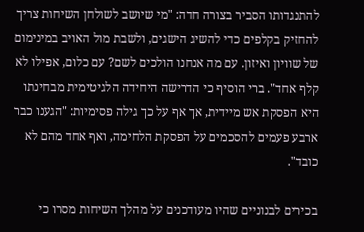להתנגדותו הסביר בצורה חדה: "מי שיושב לשולחן השיחות צריך להחזיק בקלפים כדי להשיג הישגים, ולשבת מול האויב במינימום של שוויון ואיזון. עם מה אנחנו הולכים לשם? עם כלום, אפילו לא קלף אחד". ברי הוסיף כי הדרישה היחידה הלגיטימית מבחינתו היא הפסקת אש מיידית, אך אף על כך גילה פסימיות: "הגענו כבר ארבע פעמים להסכמים על הפסקת הלחימה, ואף אחד מהם לא כובד".

בכירים לבנוניים שהיו מעודכנים על מהלך השיחות מסרו כי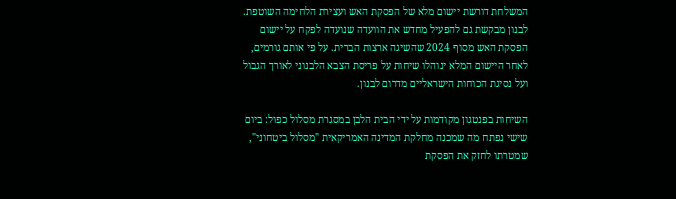המשלחת דורשת יישום מלא של הפסקת האש ועצירת הלחימה השוטפת. לבנון מבקשת גם להפעיל מחדש את הוועדה שנועדה לפקח על יישום הפסקת האש מסוף 2024 שהשיגה ארצות הברית. על פי אותם גורמים, לאחר היישום המלא ינוהלו שיחות על פריסת הצבא הלבנוני לאורך הגבול ועל נסיגת הכוחות הישראליים מדרום לבנון.

השיחות בפנטגון מקודמות על ידי הבית הלבן במסגרת מסלול כפול: ביום שישי נפתח מה שמכנה מחלקת המדינה האמריקאית "מסלול ביטחוני", שמטרתו לחזק את הפסקת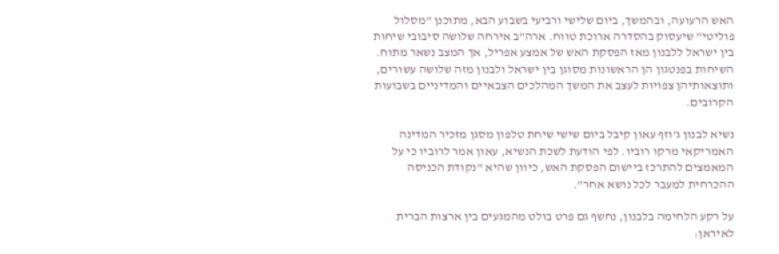האש הרעועה, ובהמשך, ביום שלישי ורביעי בשבוע הבא, מתוכנן "מסלול פוליטי" שיעסוק בהסדרה ארוכת טווח. ארה"ב אירחה שלושה סיבובי שיחות בין ישראל ללבנון מאז הפסקת האש של אמצע אפריל, אך המצב נשאר מתוח. השיחות בפנטגון הן הראשונות מסוגן בין ישראל ולבנון מזה שלושה עשורים, ותוצאותיהן צפויות לעצב את המשך המהלכים הצבאיים והמדיניים בשבועות הקרובים.

נשיא לבנון ג'וזף עאון קיבל ביום שישי שיחת טלפון מסגן מזכיר המדינה האמריקאי מרקו רוביו. לפי הודעת לשכת הנשיא, עאון אמר לרוביו כי על המאמצים להתרכז ביישום הפסקת האש, כיוון שהיא "נקודת הכניסה ההכרחית למעבר לכל נושא אחר".

על רקע הלחימה בלבנון, נחשף גם פרט בולט מהמגעים בין ארצות הברית לאיראן: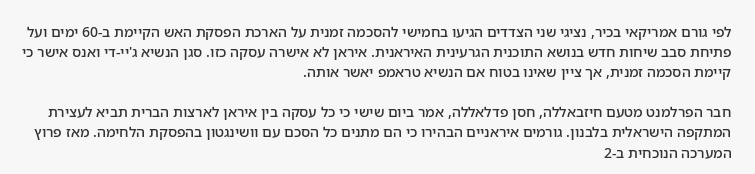לפי גורם אמריקאי בכיר, נציגי שני הצדדים הגיעו בחמישי להסכמה זמנית על הארכת הפסקת האש הקיימת ב-60 ימים ועל פתיחת סבב שיחות חדש בנושא התוכנית הגרעינית האיראנית. איראן לא אישרה עסקה כזו. סגן הנשיא ג'יי-די ואנס אישר כי קיימת הסכמה זמנית, אך ציין שאינו בטוח אם הנשיא טראמפ יאשר אותה.

חבר הפרלמנט מטעם חיזבאללה, חסן פדלאללה, אמר ביום שישי כי כל עסקה בין איראן לארצות הברית תביא לעצירת המתקפה הישראלית בלבנון. גורמים איראניים הבהירו כי הם מתנים כל הסכם עם וושינגטון בהפסקת הלחימה. מאז פרוץ המערכה הנוכחית ב-2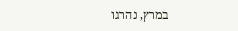במרץ, נהרגו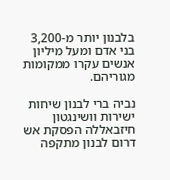בלבנון יותר מ-3,200 בני אדם ומעל מיליון אנשים עקרו ממקומות מגוריהם.

נביה ברי לבנון שיחות ישירות וושינגטון חיזבאללה הפסקת אש דרום לבנון מתקפה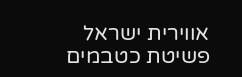אווירית ישראל פשיטת כטבמים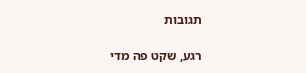תגובות

רגע, שקט פה מדי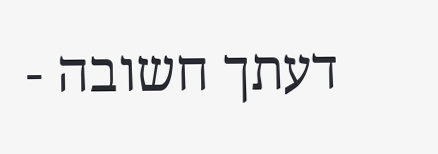דעתך חשובה -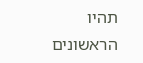תהיו הראשונים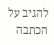להגיב על הכתבה